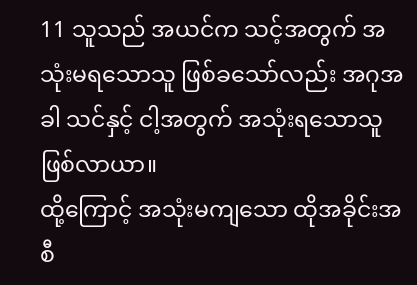11 သူသည် အယင်က သင့်အတွက် အသုံးမရသောသူ ဖြစ်ခသော်လည်း အဂုအခါ သင်နှင့် ငါ့အတွက် အသုံးရသောသူ ဖြစ်လာယာ။
ထို့ကြောင့် အသုံးမကျသော ထိုအခိုင်းအစီ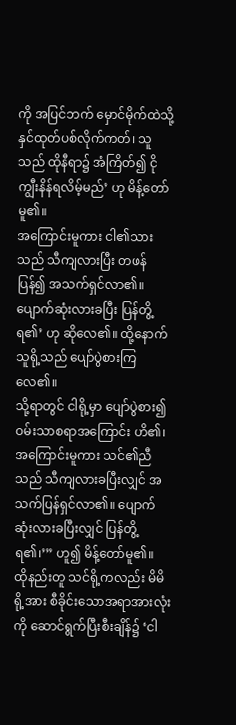ကို အပြင်ဘက် မှောင်မိုက်ထဲသို့ နှင်ထုတ်ပစ်လိုက်ကတ်၊ သူသည် ထိုနီရာ၌ အံကြိတ်၍ ငိုကျွီးနိန်ရလိမ့်မည်’ ဟု မိန့်တော်မူ၏။
အကြောင်းမူကား ငါ၏သားသည် သီကျလားပြီး တဖန်ပြန်၍ အသက်ရှင်လာ၏။ ပျောက်ဆုံးလားခပြီး ပြန်တွိ့ရ၏’ ဟု ဆိုလေ၏။ ထို့နောက် သူရို့သည် ပျော်ပွဲစားကြလေ၏။
သို့ရာတွင် ငါရို့မှာ ပျော်ပွဲစား၍ ဝမ်းသာစရာအကြောင်း ဟိ၏၊ အကြောင်းမူကား သင်၏ညီသည် သီကျလားခပြီးလျှင် အသက်ပြန်ရှင်လာ၏။ ပျောက်ဆုံးလားခပြီးလျှင် ပြန်တွိ့ရ၏၊’” ဟူ၍ မိန့်တော်မူ၏။
ထိုနည်းတူ သင်ရို့ကလည်း မိမိရို့အား စီခိုင်းသောအရာအားလုံးကို ဆောင်ရွက်ပြီးစီးချိန်၌ ‘ငါ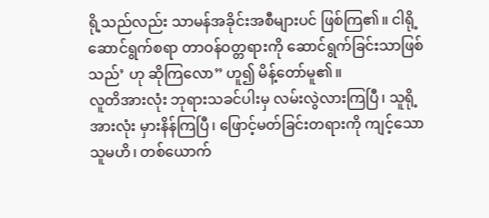ရို့သည်လည်း သာမန်အခိုင်းအစီများပင် ဖြစ်ကြ၏။ ငါရို့ဆောင်ရွက်စရာ တာဝန်ဝတ္တရားကို ဆောင်ရွက်ခြင်းသာဖြစ်သည်’ ဟု ဆိုကြလော” ဟူ၍ မိန့်တော်မူ၏။
လူတိအားလုံး ဘုရားသခင်ပါးမှ လမ်းလွဲလားကြပြီ၊ သူရို့အားလုံး မှားနိန်ကြပြီ၊ ဖြောင့်မတ်ခြင်းတရားကို ကျင့်သောသူမဟိ၊ တစ်ယောက်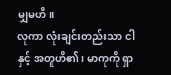မျှမဟိ။
လုကာ လုံးချင်းတည်းသာ ငါနှင့် အတူဟိ၏၊ မာကုကို ရှာ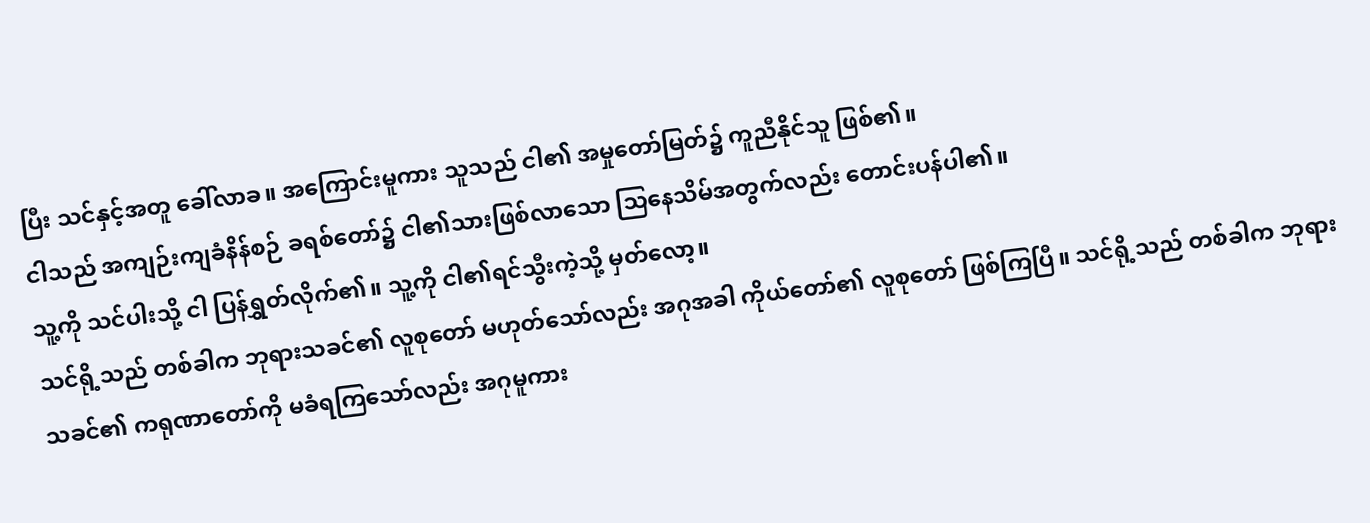ပြီး သင်နှင့်အတူ ခေါ်လာခ။ အကြောင်းမူကား သူသည် ငါ၏ အမှုတော်မြတ်၌ ကူညီနိုင်သူ ဖြစ်၏။
ငါသည် အကျဉ်းကျခံနိန်စဉ် ခရစ်တော်၌ ငါ၏သားဖြစ်လာသော သြနေသိမ်အတွက်လည်း တောင်းပန်ပါ၏။
သူ့ကို သင်ပါးသို့ ငါ ပြန်ရွှတ်လိုက်၏။ သူ့ကို ငါ၏ရင်သွီးကဲ့သို့ မှတ်လော့။
သင်ရို့သည် တစ်ခါက ဘုရားသခင်၏ လူစုတော် မဟုတ်သော်လည်း အဂုအခါ ကိုယ်တော်၏ လူစုတော် ဖြစ်ကြပြီ။ သင်ရို့သည် တစ်ခါက ဘုရားသခင်၏ ကရုဏာတော်ကို မခံရကြသော်လည်း အဂုမူကား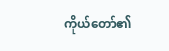ကိုယ်တော်၏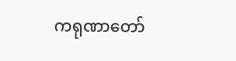ကရုဏာတော်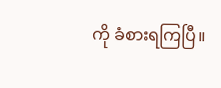ကို ခံစားရကြပြီ။